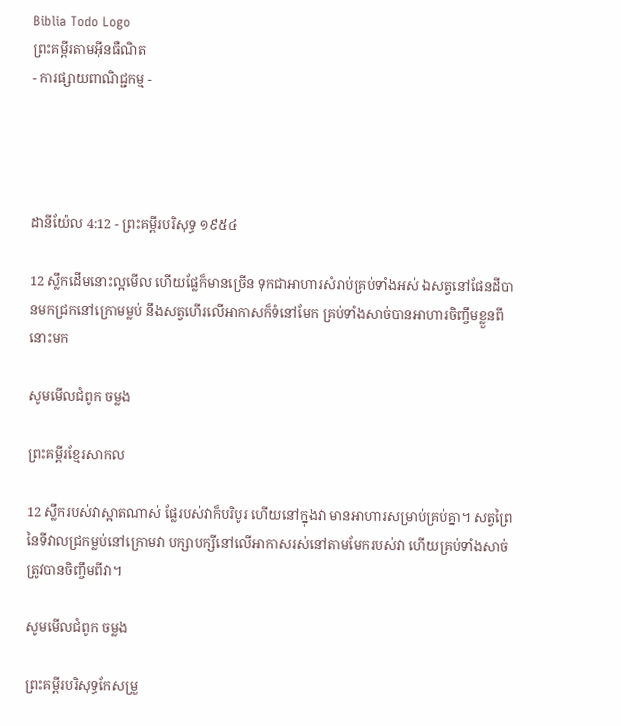Biblia Todo Logo
ព្រះគម្ពីរតាមអ៊ីនធឺណិត
- ការផ្សាយពាណិជ្ជកម្ម -




ដានី‌យ៉ែល 4:12 - ព្រះគម្ពីរបរិសុទ្ធ ១៩៥៤

12 ស្លឹកដើមនោះល្អមើល ហើយផ្លែក៏មានច្រើន ទុកជាអាហារសំរាប់គ្រប់ទាំងអស់ ឯសត្វនៅផែនដីបានមកជ្រកនៅក្រោមម្លប់ នឹងសត្វហើរលើអាកាសក៏ទំនៅមែក គ្រប់ទាំងសាច់បានអាហារចិញ្ចឹមខ្លួនពីនោះមក

សូមមើលជំពូក ចម្លង

ព្រះគម្ពីរខ្មែរសាកល

12 ស្លឹករបស់វាស្អាតណាស់ ផ្លែរបស់វាក៏បរិបូរ ហើយនៅក្នុងវា មានអាហារសម្រាប់គ្រប់គ្នា។ សត្វព្រៃនៃទីវាលជ្រកម្លប់នៅក្រោមវា បក្សាបក្សីនៅលើអាកាសរស់នៅតាមមែករបស់វា ហើយគ្រប់ទាំងសាច់ត្រូវបានចិញ្ចឹមពីវា។

សូមមើលជំពូក ចម្លង

ព្រះគម្ពីរបរិសុទ្ធកែសម្រួ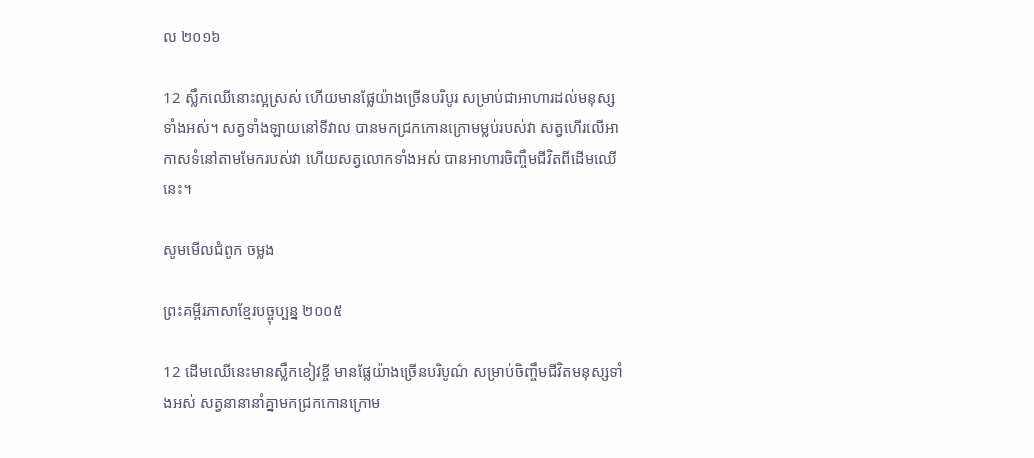ល ២០១៦

12 ស្លឹកឈើនោះល្អស្រស់ ហើយមានផ្លែយ៉ាងច្រើនបរិបូរ សម្រាប់ជាអាហារដល់មនុស្សទាំងអស់។ សត្វទាំងឡាយនៅទីវាល បានមកជ្រកកោនក្រោមម្លប់របស់វា សត្វហើរលើអាកាសទំនៅតាមមែករបស់វា ហើយសត្វលោកទាំងអស់ បានអាហារចិញ្ចឹមជីវិតពីដើមឈើនេះ។

សូមមើលជំពូក ចម្លង

ព្រះគម្ពីរភាសាខ្មែរបច្ចុប្បន្ន ២០០៥

12 ដើមឈើនេះមានស្លឹកខៀវខ្ចី មានផ្លែយ៉ាងច្រើនបរិបូណ៌ សម្រាប់ចិញ្ចឹមជីវិតមនុស្សទាំងអស់ សត្វនានានាំគ្នាមកជ្រកកោនក្រោម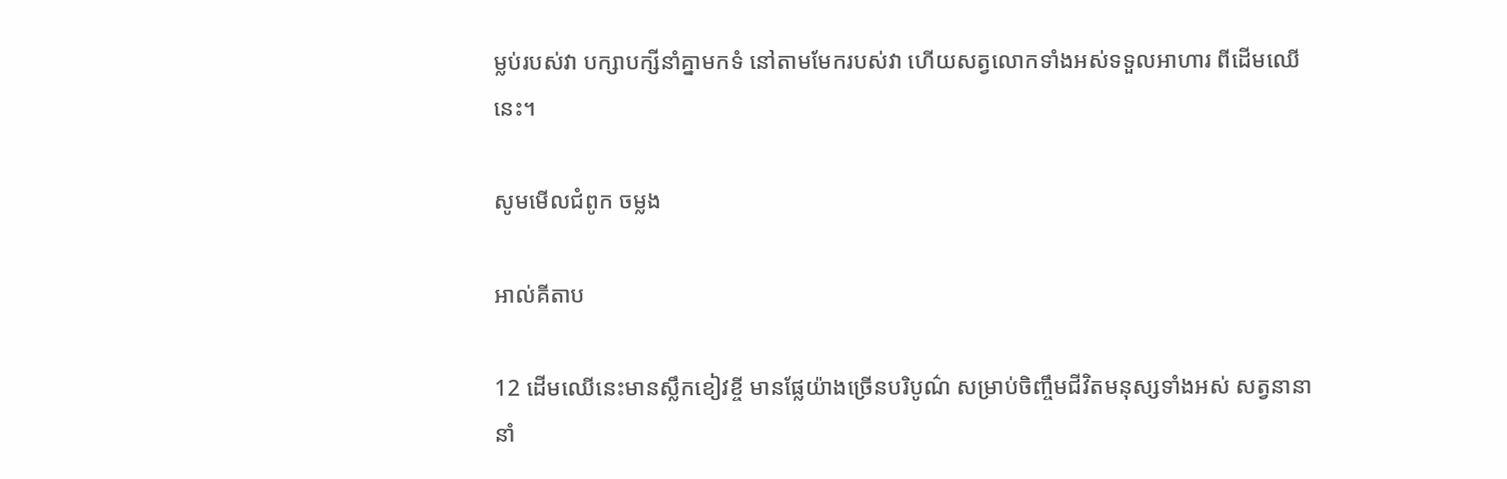ម្លប់របស់វា បក្សា‌បក្សីនាំគ្នាមកទំ នៅតាមមែករបស់វា ហើយសត្វលោកទាំងអស់ទទួលអាហារ ពីដើមឈើនេះ។

សូមមើលជំពូក ចម្លង

អាល់គីតាប

12 ដើមឈើនេះមានស្លឹកខៀវខ្ចី មានផ្លែយ៉ាងច្រើនបរិបូណ៌ សម្រាប់ចិញ្ចឹមជីវិតមនុស្សទាំងអស់ សត្វនានានាំ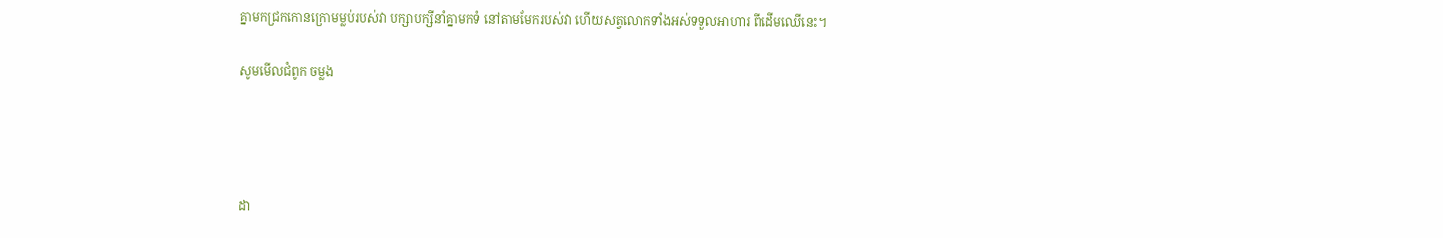គ្នាមកជ្រកកោនក្រោមម្លប់របស់វា បក្សា‌បក្សីនាំគ្នាមកទំ នៅតាមមែករបស់វា ហើយសត្វលោកទាំងអស់ទទួលអាហារ ពីដើមឈើនេះ។

សូមមើលជំពូក ចម្លង




ដា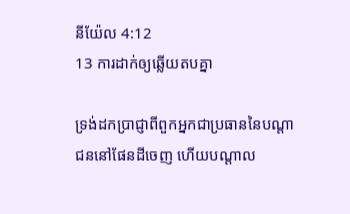នី‌យ៉ែល 4:12
13 ការដាក់ឲ្យឆ្លើយតបគ្នា

ទ្រង់ដកប្រាជ្ញាពីពួកអ្នកជាប្រធាននៃបណ្តាជននៅផែនដីចេញ ហើយបណ្តាល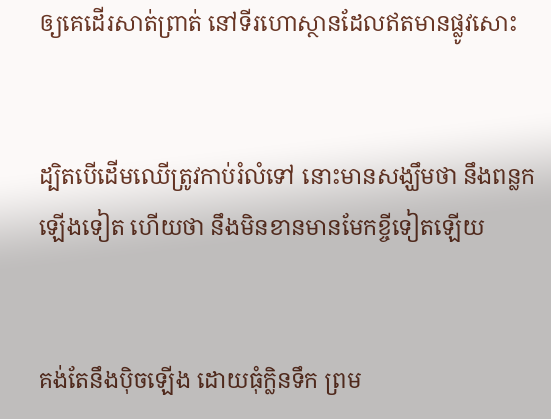ឲ្យគេដើរសាត់‌ព្រាត់ នៅទីរហោ‌ស្ថានដែលឥតមានផ្លូវសោះ


ដ្បិតបើដើមឈើត្រូវកាប់រំលំទៅ នោះមានសង្ឃឹមថា នឹងពន្លកឡើងទៀត ហើយថា នឹងមិនខានមានមែកខ្ចីទៀតឡើយ


គង់តែនឹងប៉ិចឡើង ដោយធុំក្លិនទឹក ព្រម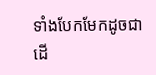ទាំងបែកមែកដូចជាដើ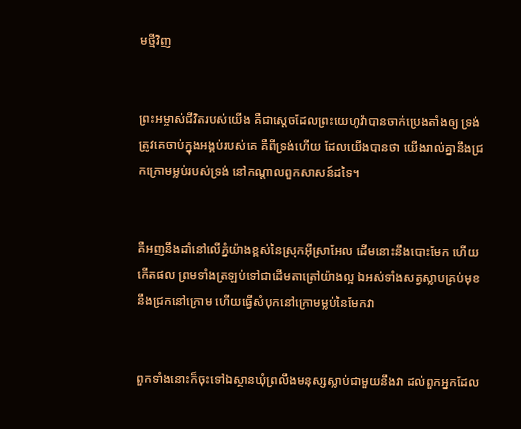មថ្មីវិញ


ព្រះ‌អម្ចាស់ជីវិតរបស់យើង គឺជាស្តេចដែលព្រះ‌យេហូវ៉ាបានចាក់ប្រេងតាំងឲ្យ ទ្រង់ត្រូវគេចាប់ក្នុងអង្គប់របស់គេ គឺពីទ្រង់ហើយ ដែលយើងបានថា យើងរាល់គ្នានឹងជ្រកក្រោមម្លប់របស់ទ្រង់ នៅកណ្តាលពួកសាសន៍ដទៃ។


គឺអញនឹងដាំនៅលើភ្នំយ៉ាងខ្ពស់នៃស្រុកអ៊ីស្រាអែល ដើមនោះនឹងបោះមែក ហើយកើតផល ព្រមទាំងត្រឡប់ទៅជាដើមតាត្រៅយ៉ាងល្អ ឯអស់ទាំងសត្វស្លាបគ្រប់មុខ នឹងជ្រកនៅក្រោម ហើយធ្វើសំបុកនៅក្រោមម្លប់នៃមែកវា


ពួកទាំងនោះក៏ចុះទៅឯស្ថានឃុំព្រលឹងមនុស្សស្លាប់ជាមួយនឹងវា ដល់ពួកអ្នកដែល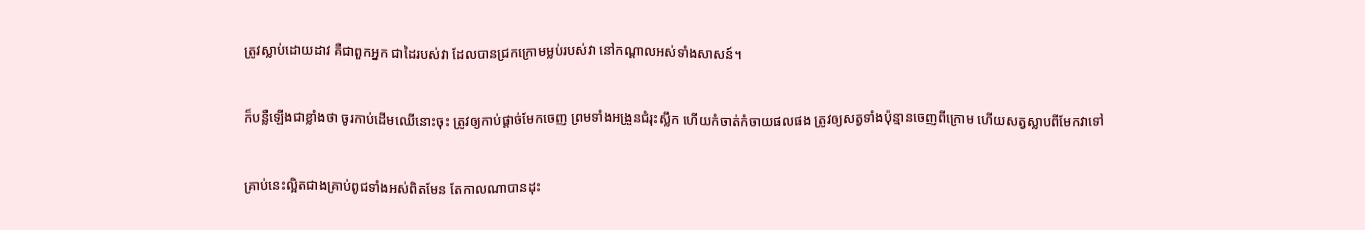ត្រូវស្លាប់ដោយដាវ គឺជាពួកអ្នក ជាដៃរបស់វា ដែលបានជ្រកក្រោមម្លប់របស់វា នៅកណ្តាលអស់ទាំងសាសន៍។


ក៏បន្លឺឡើងជាខ្លាំងថា ចូរកាប់ដើមឈើនោះចុះ ត្រូវឲ្យកាប់ផ្តាច់មែកចេញ ព្រមទាំងអង្រួនជំរុះស្លឹក ហើយកំចាត់‌កំចាយផលផង ត្រូវឲ្យសត្វទាំងប៉ុន្មានចេញពីក្រោម ហើយសត្វស្លាបពីមែកវាទៅ


គ្រាប់នេះល្អិតជាងគ្រាប់ពូជទាំងអស់ពិតមែន តែកាលណាបានដុះ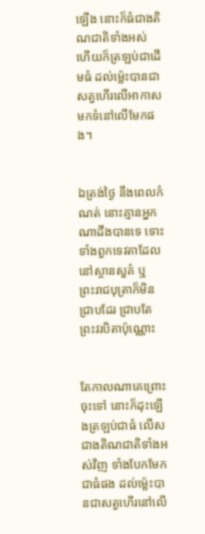ឡើង នោះក៏ធំជាងតិណ‌ជាតិទាំងអស់ ហើយក៏ត្រឡប់ជាដើមធំ ដល់ម៉្លេះបានជាសត្វហើរលើអាកាស មកទំនៅលើមែកផង។


ឯត្រង់ថ្ងៃ នឹងពេលកំណត់ នោះគ្មានអ្នកណាដឹងបានទេ ទោះទាំងពួកទេវតាដែលនៅស្ថាន‌សួគ៌ ឬព្រះ‌រាជ‌បុត្រាក៏មិនជ្រាបដែរ ជ្រាបតែព្រះវរ‌បិតាប៉ុណ្ណោះ


តែកាលណាគេព្រោះចុះទៅ នោះក៏ដុះឡើងត្រឡប់ជាធំ លើសជាងតិណ‌ជាតិទាំងអស់វិញ ទាំងបែកមែកជាធំផង ដល់ម៉្លេះបានជាសត្វហើរនៅលើ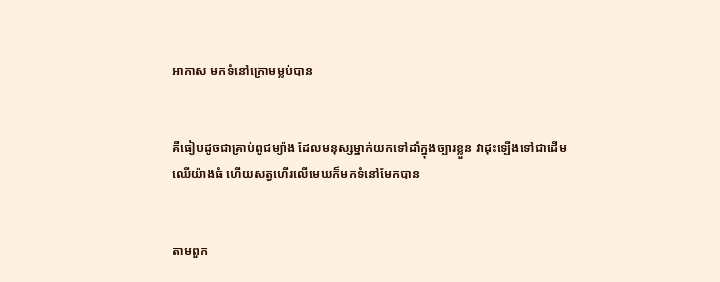អាកាស មកទំនៅក្រោមម្លប់បាន


គឺធៀបដូចជាគ្រាប់ពូជម្យ៉ាង ដែលមនុស្សម្នាក់យកទៅដាំក្នុងច្បារខ្លួន វាដុះឡើងទៅជាដើមឈើយ៉ាងធំ ហើយសត្វហើរលើមេឃក៏មកទំនៅមែកបាន


តាមពួក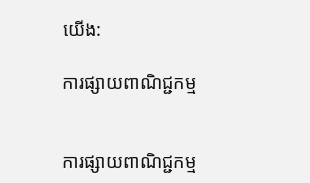យើង:

ការផ្សាយពាណិជ្ជកម្ម


ការផ្សាយពាណិជ្ជកម្ម